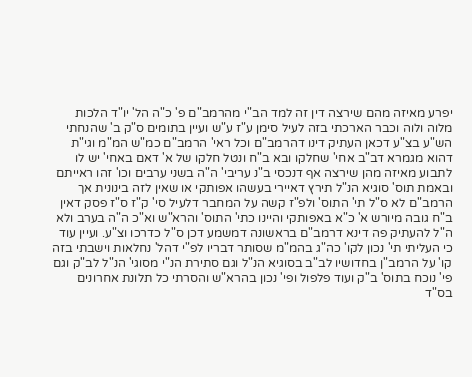יפרע מאיזה מהם שירצה דין זה למד הב"י מהרמב"ם פ' כ"ה הל' יו"ד הלכות מלוה ולוה וכבר הארכתי בזה לעיל סימן ע"ז ע"ש ועיין בתומים ס"ק ב' שהנחתי הש"ע בצ"ע דכאן העתיק דינו דהרמב"ם וכל ראי' הרמב"ם כמ"ש המ"מ וגי"ת דהוא מגמרא דב"ב אחי' שחלקו ובא ב"ח ונטל חלקו של א' דאם באחי' יש לו לתבוע מאיזה מהן שירצה אף דנכסי ב"נ עריבי' ה"ה בשני ערבים וכו' זהו ראייתם ובאמת תוס' סוגיא הנ"ל תירץ דאיירי בעשהו אפותקי או שאין לזה בינונית אך הרמב"ם לא ס"ל תי' התוס' ולפ"ז קשה על המחבר דלעיל סי' ק"ז ס"ז פסק דאין ב"ח גובה מיורש א' כ"א באפותקי והיינו כתי' התוס' והרא"ש וא"כ ה"ה בערב ולא ה"ל להעתיק פה דינא דרמב"ם בראשונה דמשמע דכן ס"ל כדרכו וצ"ע. ועיין עוד כי העליתי תי' נכון לקו' כה"ג בהמ"מ שסותר דבריו לפ"י דהל' נחלאות וישבתי בזה קו' על הרמב"ן בחדושיו לב"ב בסוגיא הנ"ל וגם סתירת הנ"י מסוגי' הנ"ל לב"ק וגם פי' נוכח בתוס' ב"ק ועוד פלפול ופי' נכון בהרא"ש והסרתי כל תלונת אחרונים בס"ד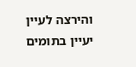והירצה לעיין יעיין בתומים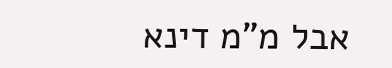אבל מ"מ דינא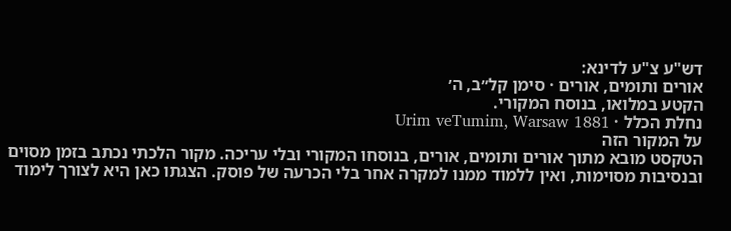דש"ע צ"ע לדינא:
אורים ותומים, אורים · סימן קל״ב, ה׳
הקטע במלואו, בנוסח המקורי.
נחלת הכלל · Urim veTumim, Warsaw 1881
על המקור הזה
הטקסט מובא מתוך אורים ותומים, אורים, בנוסחו המקורי ובלי עריכה. מקור הלכתי נכתב בזמן מסוים ובנסיבות מסוימות, ואין ללמוד ממנו למקרה אחר בלי הכרעה של פוסק. הצגתו כאן היא לצורך לימוד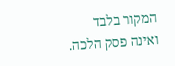המקור בלבד ואינה פסק הלכה.